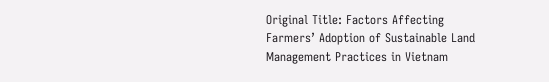Original Title: Factors Affecting Farmers’ Adoption of Sustainable Land Management Practices in Vietnam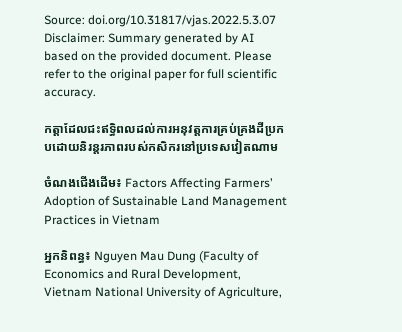Source: doi.org/10.31817/vjas.2022.5.3.07
Disclaimer: Summary generated by AI based on the provided document. Please refer to the original paper for full scientific accuracy.

កត្តាដែលជះឥទ្ធិពលដល់ការអនុវត្តការគ្រប់គ្រងដីប្រកបដោយនិរន្តរភាពរបស់កសិករនៅប្រទេសវៀតណាម

ចំណងជើងដើម៖ Factors Affecting Farmers’ Adoption of Sustainable Land Management Practices in Vietnam

អ្នកនិពន្ធ៖ Nguyen Mau Dung (Faculty of Economics and Rural Development, Vietnam National University of Agriculture,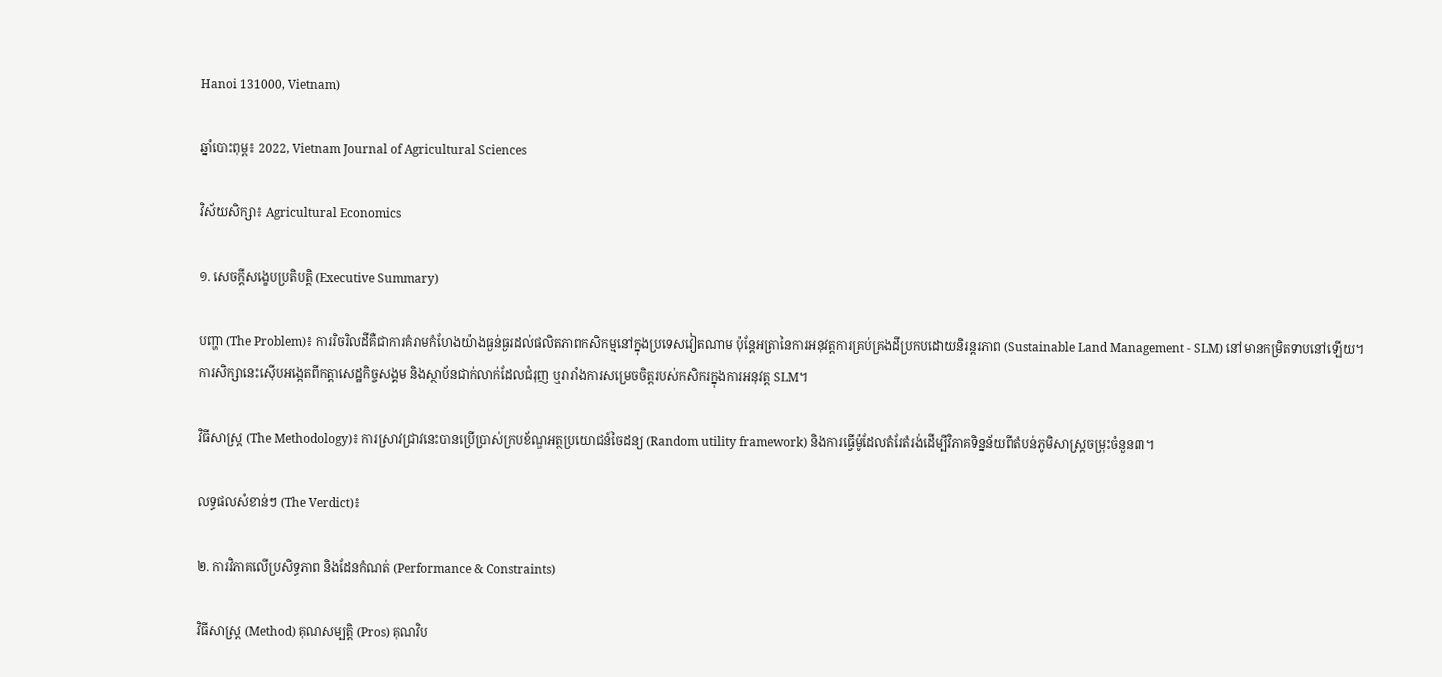Hanoi 131000, Vietnam)

ឆ្នាំបោះពុម្ព៖ 2022, Vietnam Journal of Agricultural Sciences

វិស័យសិក្សា៖ Agricultural Economics

១. សេចក្តីសង្ខេបប្រតិបត្តិ (Executive Summary)

បញ្ហា (The Problem)៖ ការរិចរិលដីគឺជាការគំរាមកំហែងយ៉ាងធ្ងន់ធ្ងរដល់ផលិតភាពកសិកម្មនៅក្នុងប្រទេសវៀតណាម ប៉ុន្តែអត្រានៃការអនុវត្តការគ្រប់គ្រងដីប្រកបដោយនិរន្តរភាព (Sustainable Land Management - SLM) នៅមានកម្រិតទាបនៅឡើយ។ ការសិក្សានេះស៊ើបអង្កេតពីកត្តាសេដ្ឋកិច្ចសង្គម និងស្ថាប័នជាក់លាក់ដែលជំរុញ ឬរារាំងការសម្រេចចិត្តរបស់កសិករក្នុងការអនុវត្ត SLM។

វិធីសាស្ត្រ (The Methodology)៖ ការស្រាវជ្រាវនេះបានប្រើប្រាស់ក្របខ័ណ្ឌអត្ថប្រយោជន៍ចៃដន្យ (Random utility framework) និងការធ្វើម៉ូដែលតំរែតំរង់ដើម្បីវិភាគទិន្នន័យពីតំបន់ភូមិសាស្ត្រចម្រុះចំនួន៣។

លទ្ធផលសំខាន់ៗ (The Verdict)៖

២. ការវិភាគលើប្រសិទ្ធភាព និងដែនកំណត់ (Performance & Constraints)

វិធីសាស្ត្រ (Method) គុណសម្បត្តិ (Pros) គុណវិប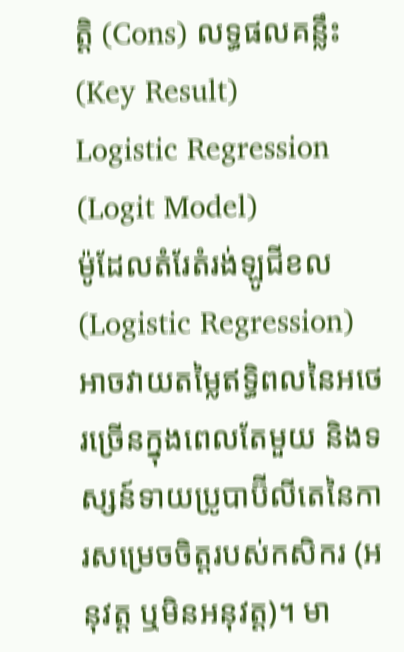ត្តិ (Cons) លទ្ធផលគន្លឹះ (Key Result)
Logistic Regression (Logit Model)
ម៉ូដែលតំរែតំរង់ឡូជីខល (Logistic Regression)
អាចវាយតម្លៃឥទ្ធិពលនៃអថេរច្រើនក្នុងពេលតែមួយ និងទស្សន៍ទាយប្រូបាប៊ីលីតេនៃការសម្រេចចិត្តរបស់កសិករ (អនុវត្ត ឬមិនអនុវត្ត)។ មា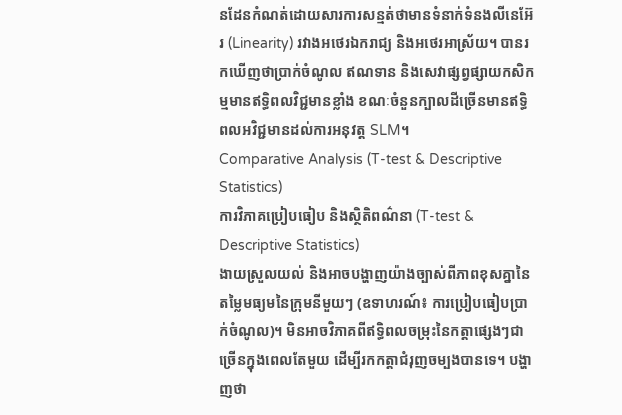នដែនកំណត់ដោយសារការសន្មត់ថាមានទំនាក់ទំនងលីនេអ៊ែរ (Linearity) រវាងអថេរឯករាជ្យ និងអថេរអាស្រ័យ។ បានរកឃើញថាប្រាក់ចំណូល ឥណទាន និងសេវាផ្សព្វផ្សាយកសិកម្មមានឥទ្ធិពលវិជ្ជមានខ្លាំង ខណៈចំនួនក្បាលដីច្រើនមានឥទ្ធិពលអវិជ្ជមានដល់ការអនុវត្ត SLM។
Comparative Analysis (T-test & Descriptive Statistics)
ការវិភាគប្រៀបធៀប និងស្ថិតិពណ៌នា (T-test & Descriptive Statistics)
ងាយស្រួលយល់ និងអាចបង្ហាញយ៉ាងច្បាស់ពីភាពខុសគ្នានៃតម្លៃមធ្យមនៃក្រុមនីមួយៗ (ឧទាហរណ៍៖ ការប្រៀបធៀបប្រាក់ចំណូល)។ មិនអាចវិភាគពីឥទ្ធិពលចម្រុះនៃកត្តាផ្សេងៗជាច្រើនក្នុងពេលតែមួយ ដើម្បីរកកត្តាជំរុញចម្បងបានទេ។ បង្ហាញថា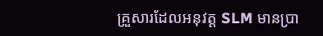គ្រួសារដែលអនុវត្ត SLM មានប្រា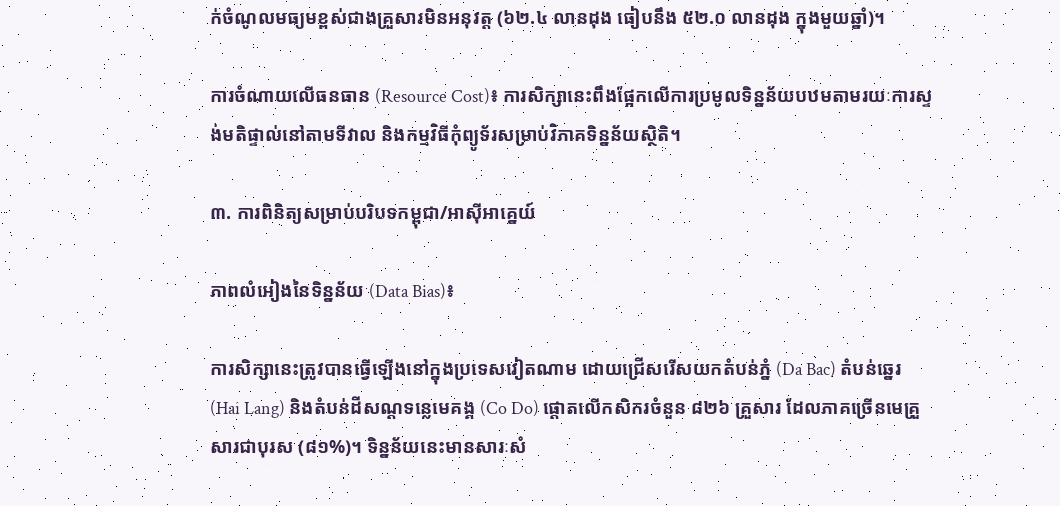ក់ចំណូលមធ្យមខ្ពស់ជាងគ្រួសារមិនអនុវត្ត (៦២.៤ លានដុង ធៀបនឹង ៥២.០ លានដុង ក្នុងមួយឆ្នាំ)។

ការចំណាយលើធនធាន (Resource Cost)៖ ការសិក្សានេះពឹងផ្អែកលើការប្រមូលទិន្នន័យបឋមតាមរយៈការស្ទង់មតិផ្ទាល់នៅតាមទីវាល និងកម្មវិធីកុំព្យូទ័រសម្រាប់វិភាគទិន្នន័យស្ថិតិ។

៣. ការពិនិត្យសម្រាប់បរិបទកម្ពុជា/អាស៊ីអាគ្នេយ៍

ភាពលំអៀងនៃទិន្នន័យ (Data Bias)៖

ការសិក្សានេះត្រូវបានធ្វើឡើងនៅក្នុងប្រទេសវៀតណាម ដោយជ្រើសរើសយកតំបន់ភ្នំ (Da Bac) តំបន់ឆ្នេរ (Hai Lang) និងតំបន់ដីសណ្ដទន្លេមេគង្គ (Co Do) ផ្តោតលើកសិករចំនួន ៨២៦ គ្រួសារ ដែលភាគច្រើនមេគ្រួសារជាបុរស (៨១%)។ ទិន្នន័យនេះមានសារៈសំ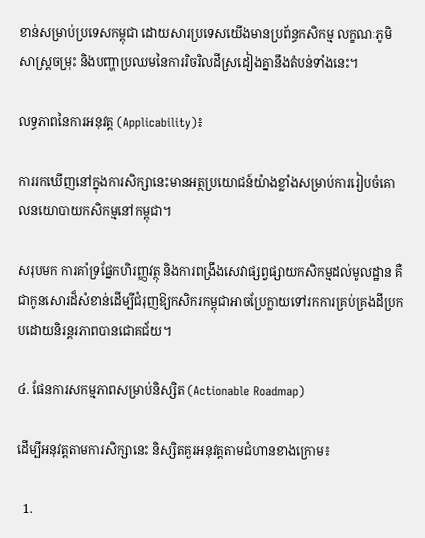ខាន់សម្រាប់ប្រទេសកម្ពុជា ដោយសារប្រទេសយើងមានប្រព័ន្ធកសិកម្ម លក្ខណៈភូមិសាស្ត្រចម្រុះ និងបញ្ហាប្រឈមនៃការរិចរិលដីស្រដៀងគ្នានឹងតំបន់ទាំងនេះ។

លទ្ធភាពនៃការអនុវត្ត (Applicability)៖

ការរកឃើញនៅក្នុងការសិក្សានេះមានអត្ថប្រយោជន៍យ៉ាងខ្លាំងសម្រាប់ការរៀបចំគោលនយោបាយកសិកម្មនៅកម្ពុជា។

សរុបមក ការគាំទ្រផ្នែកហិរញ្ញវត្ថុ និងការពង្រឹងសេវាផ្សព្វផ្សាយកសិកម្មដល់មូលដ្ឋាន គឺជាកូនសោរដ៏សំខាន់ដើម្បីជំរុញឱ្យកសិករកម្ពុជាអាចប្រែក្លាយទៅរកការគ្រប់គ្រងដីប្រកបដោយនិរន្តរភាពបានជោគជ័យ។

៤. ផែនការសកម្មភាពសម្រាប់និស្សិត (Actionable Roadmap)

ដើម្បីអនុវត្តតាមការសិក្សានេះ និស្សិតគួរអនុវត្តតាមជំហានខាងក្រោម៖

  1.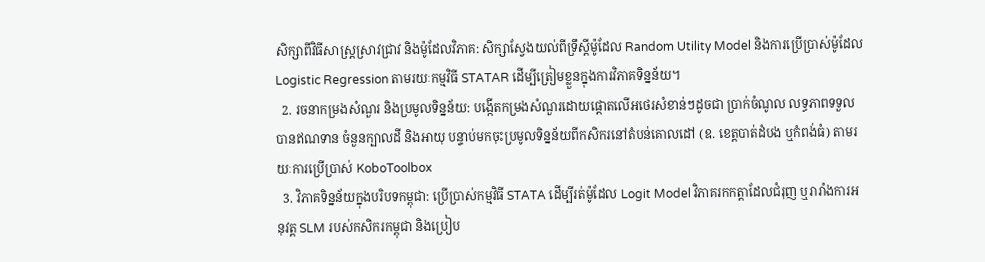សិក្សាពីវិធីសាស្ត្រស្រាវជ្រាវ និងម៉ូដែលវិភាគ: សិក្សាស្វែងយល់ពីទ្រឹស្តីម៉ូដែល Random Utility Model និងការប្រើប្រាស់ម៉ូដែល Logistic Regression តាមរយៈកម្មវិធី STATAR ដើម្បីត្រៀមខ្លួនក្នុងការវិភាគទិន្នន័យ។
  2. រចនាកម្រងសំណួរ និងប្រមូលទិន្នន័យ: បង្កើតកម្រងសំណួរដោយផ្តោតលើអថេរសំខាន់ៗដូចជា ប្រាក់ចំណូល លទ្ធភាពទទួលបានឥណទាន ចំនួនក្បាលដី និងអាយុ បន្ទាប់មកចុះប្រមូលទិន្នន័យពីកសិករនៅតំបន់គោលដៅ (ឧ. ខេត្តបាត់ដំបង ឬកំពង់ធំ) តាមរយៈការប្រើប្រាស់ KoboToolbox
  3. វិភាគទិន្នន័យក្នុងបរិបទកម្ពុជា: ប្រើប្រាស់កម្មវិធី STATA ដើម្បីរត់ម៉ូដែល Logit Model វិភាគរកកត្តាដែលជំរុញ ឬរារាំងការអនុវត្ត SLM របស់កសិករកម្ពុជា និងប្រៀប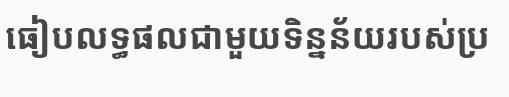ធៀបលទ្ធផលជាមួយទិន្នន័យរបស់ប្រ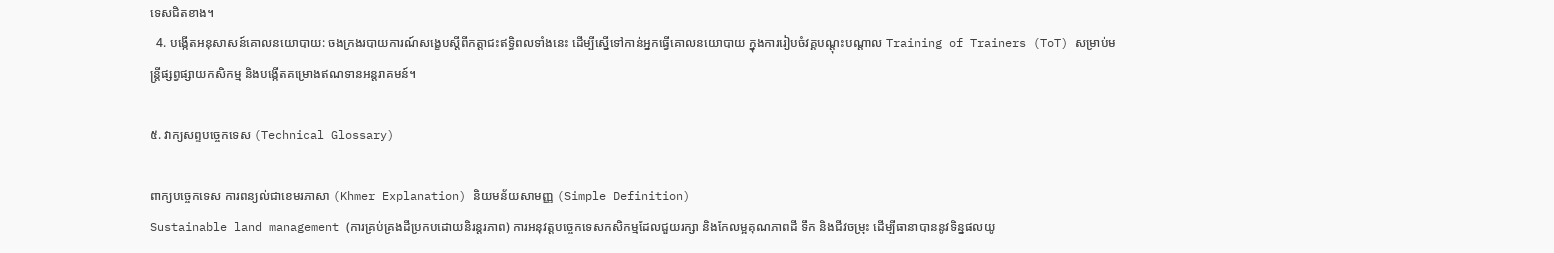ទេសជិតខាង។
  4. បង្កើតអនុសាសន៍គោលនយោបាយ: ចងក្រងរបាយការណ៍សង្ខេបស្តីពីកត្តាជះឥទ្ធិពលទាំងនេះ ដើម្បីស្នើទៅកាន់អ្នកធ្វើគោលនយោបាយ ក្នុងការរៀបចំវគ្គបណ្តុះបណ្តាល Training of Trainers (ToT) សម្រាប់មន្ត្រីផ្សព្វផ្សាយកសិកម្ម និងបង្កើតគម្រោងឥណទានអន្តរាគមន៍។

៥. វាក្យសព្ទបច្ចេកទេស (Technical Glossary)

ពាក្យបច្ចេកទេស ការពន្យល់ជាខេមរភាសា (Khmer Explanation) និយមន័យសាមញ្ញ (Simple Definition)
Sustainable land management (ការគ្រប់គ្រងដីប្រកបដោយនិរន្តរភាព) ការអនុវត្តបច្ចេកទេសកសិកម្មដែលជួយរក្សា និងកែលម្អគុណភាពដី ទឹក និងជីវចម្រុះ ដើម្បីធានាបាននូវទិន្នផលយូ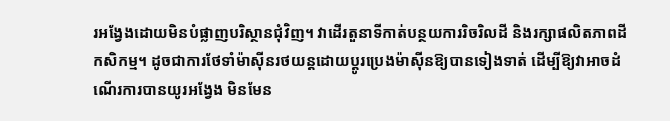រអង្វែងដោយមិនបំផ្លាញបរិស្ថានជុំវិញ។ វាដើរតួនាទីកាត់បន្ថយការរិចរិលដី និងរក្សាផលិតភាពដីកសិកម្ម។ ដូចជាការថែទាំម៉ាស៊ីនរថយន្តដោយប្តូរប្រេងម៉ាស៊ីនឱ្យបានទៀងទាត់ ដើម្បីឱ្យវាអាចដំណើរការបានយូរអង្វែង មិនមែន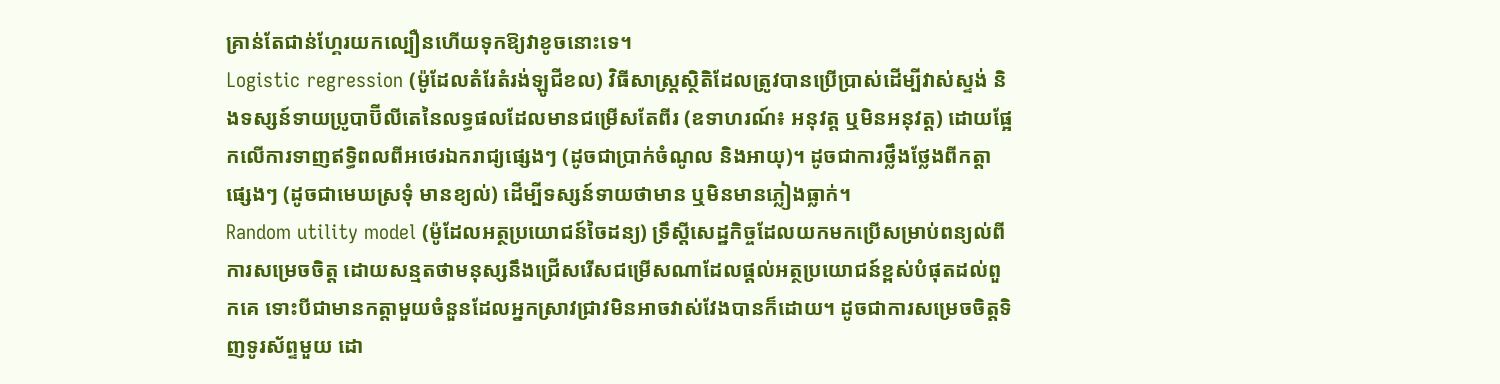គ្រាន់តែជាន់ហ្គែរយកល្បឿនហើយទុកឱ្យវាខូចនោះទេ។
Logistic regression (ម៉ូដែលតំរែតំរង់ឡូជីខល) វិធីសាស្ត្រស្ថិតិដែលត្រូវបានប្រើប្រាស់ដើម្បីវាស់ស្ទង់ និងទស្សន៍ទាយប្រូបាប៊ីលីតេនៃលទ្ធផលដែលមានជម្រើសតែពីរ (ឧទាហរណ៍៖ អនុវត្ត ឬមិនអនុវត្ត) ដោយផ្អែកលើការទាញឥទ្ធិពលពីអថេរឯករាជ្យផ្សេងៗ (ដូចជាប្រាក់ចំណូល និងអាយុ)។ ដូចជាការថ្លឹងថ្លែងពីកត្តាផ្សេងៗ (ដូចជាមេឃស្រទុំ មានខ្យល់) ដើម្បីទស្សន៍ទាយថាមាន ឬមិនមានភ្លៀងធ្លាក់។
Random utility model (ម៉ូដែលអត្ថប្រយោជន៍ចៃដន្យ) ទ្រឹស្តីសេដ្ឋកិច្ចដែលយកមកប្រើសម្រាប់ពន្យល់ពីការសម្រេចចិត្ត ដោយសន្មតថាមនុស្សនឹងជ្រើសរើសជម្រើសណាដែលផ្តល់អត្ថប្រយោជន៍ខ្ពស់បំផុតដល់ពួកគេ ទោះបីជាមានកត្តាមួយចំនួនដែលអ្នកស្រាវជ្រាវមិនអាចវាស់វែងបានក៏ដោយ។ ដូចជាការសម្រេចចិត្តទិញទូរស័ព្ទមួយ ដោ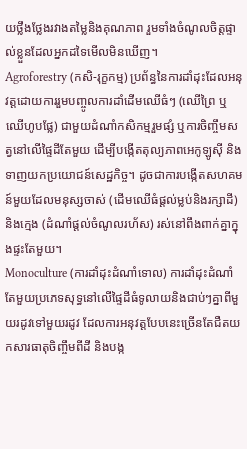យថ្លឹងថ្លែងរវាងតម្លៃនិងគុណភាព រួមទាំងចំណូលចិត្តផ្ទាល់ខ្លួនដែលអ្នកដទៃមើលមិនឃើញ។
Agroforestry (កសិ-រុក្ខកម្ម) ប្រព័ន្ធនៃការដាំដុះដែលអនុវត្តដោយការរួមបញ្ចូលការដាំដើមឈើធំៗ (ឈើព្រៃ ឬឈើហូបផ្លែ) ជាមួយដំណាំកសិកម្មរួមផ្សំ ឬការចិញ្ចឹមសត្វនៅលើផ្ទៃដីតែមួយ ដើម្បីបង្កើតតុល្យភាពអេកូឡូស៊ី និងទាញយកប្រយោជន៍សេដ្ឋកិច្ច។ ដូចជាការបង្កើតសហគមន៍មួយដែលមនុស្សចាស់ (ដើមឈើធំផ្តល់ម្លប់និងរក្សាដី) និងក្មេង (ដំណាំផ្តល់ចំណូលរហ័ស) រស់នៅពឹងពាក់គ្នាក្នុងផ្ទះតែមួយ។
Monoculture (ការដាំដុះដំណាំទោល) ការដាំដុះដំណាំតែមួយប្រភេទសុទ្ធនៅលើផ្ទៃដីធំទូលាយនិងជាប់ៗគ្នាពីមួយរដូវទៅមួយរដូវ ដែលការអនុវត្តបែបនេះច្រើនតែជឺតយកសារធាតុចិញ្ចឹមពីដី និងបង្ក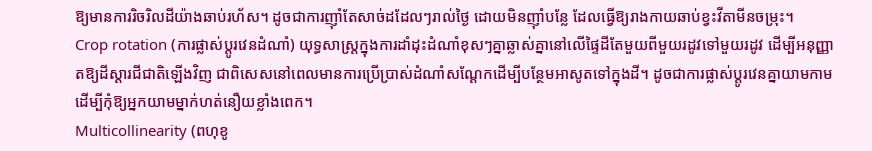ឱ្យមានការរិចរិលដីយ៉ាងឆាប់រហ័ស។ ដូចជាការញ៉ាំតែសាច់ដដែលៗរាល់ថ្ងៃ ដោយមិនញ៉ាំបន្លែ ដែលធ្វើឱ្យរាងកាយឆាប់ខ្វះវីតាមីនចម្រុះ។
Crop rotation (ការផ្លាស់ប្តូរវេនដំណាំ) យុទ្ធសាស្ត្រក្នុងការដាំដុះដំណាំខុសៗគ្នាឆ្លាស់គ្នានៅលើផ្ទៃដីតែមួយពីមួយរដូវទៅមួយរដូវ ដើម្បីអនុញ្ញាតឱ្យដីស្តារជីជាតិឡើងវិញ ជាពិសេសនៅពេលមានការប្រើប្រាស់ដំណាំសណ្តែកដើម្បីបន្ថែមអាសូតទៅក្នុងដី។ ដូចជាការផ្លាស់ប្តូរវេនគ្នាយាមកាម ដើម្បីកុំឱ្យអ្នកយាមម្នាក់ហត់នឿយខ្លាំងពេក។
Multicollinearity (ពហុខូ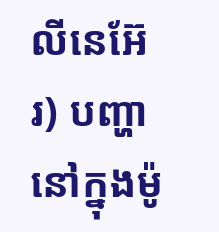លីនេអ៊ែរ) បញ្ហានៅក្នុងម៉ូ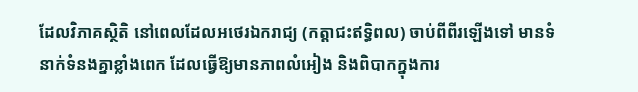ដែលវិភាគស្ថិតិ នៅពេលដែលអថេរឯករាជ្យ (កត្តាជះឥទ្ធិពល) ចាប់ពីពីរឡើងទៅ មានទំនាក់ទំនងគ្នាខ្លាំងពេក ដែលធ្វើឱ្យមានភាពលំអៀង និងពិបាកក្នុងការ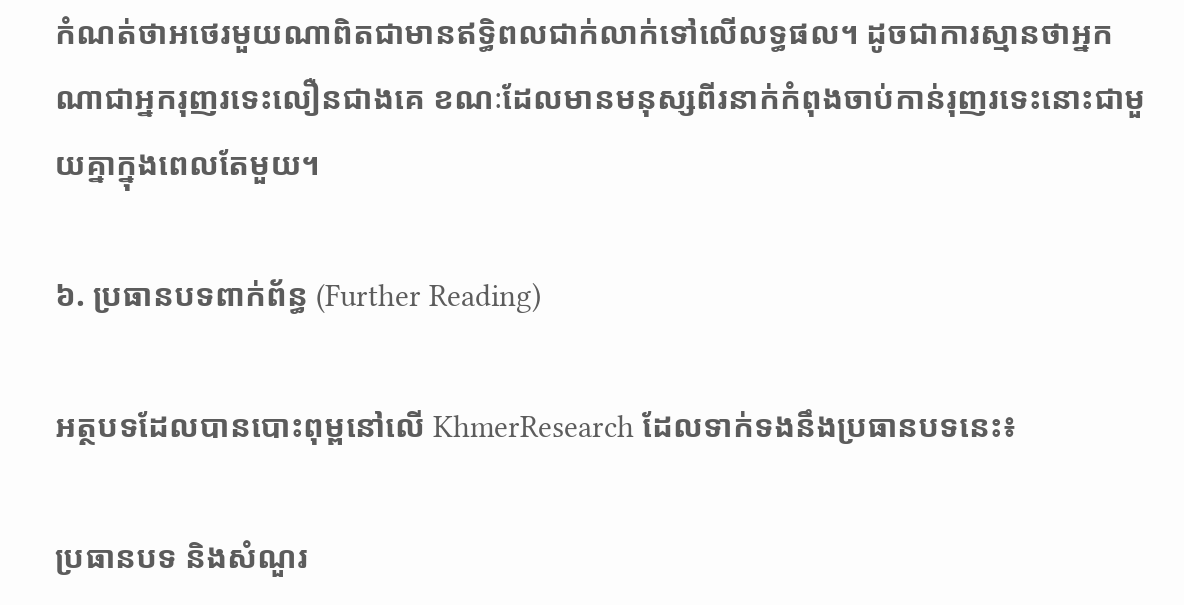កំណត់ថាអថេរមួយណាពិតជាមានឥទ្ធិពលជាក់លាក់ទៅលើលទ្ធផល។ ដូចជាការស្មានថាអ្នកណាជាអ្នករុញរទេះលឿនជាងគេ ខណៈដែលមានមនុស្សពីរនាក់កំពុងចាប់កាន់រុញរទេះនោះជាមួយគ្នាក្នុងពេលតែមួយ។

៦. ប្រធានបទពាក់ព័ន្ធ (Further Reading)

អត្ថបទដែលបានបោះពុម្ពនៅលើ KhmerResearch ដែលទាក់ទងនឹងប្រធានបទនេះ៖

ប្រធានបទ និងសំណួរ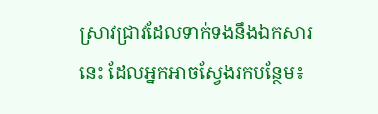ស្រាវជ្រាវដែលទាក់ទងនឹងឯកសារនេះ ដែលអ្នកអាចស្វែងរកបន្ថែម៖